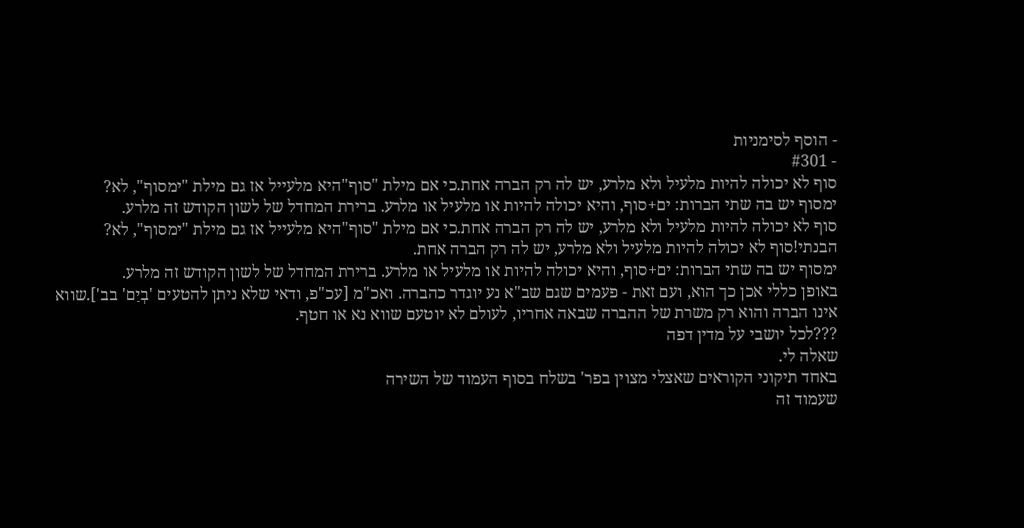- הוסף לסימניות
- #301
סוף לא יכולה להיות מלעיל ולא מלרע, יש לה רק הברה אחת.כי אם מילת "סוף"היא מלעייל אז גם מילת "ימסוף", לא?
ימסוף יש בה שתי הברות: ים+סוף, והיא יכולה להיות או מלעיל או מלרע. ברירת המחדל של לשון הקודש זה מלרע.
סוף לא יכולה להיות מלעיל ולא מלרע, יש לה רק הברה אחת.כי אם מילת "סוף"היא מלעייל אז גם מילת "ימסוף", לא?
הבנתי!סוף לא יכולה להיות מלעיל ולא מלרע, יש לה רק הברה אחת.
ימסוף יש בה שתי הברות: ים+סוף, והיא יכולה להיות או מלעיל או מלרע. ברירת המחדל של לשון הקודש זה מלרע.
באופן כללי אכן כך הוא, ועם זאת - פעמים שגם שב"א נע יוגדר כהברה. ואכ"מ [עכ"פ, ודאי שלא ניתן להטעים 'בְיַם' בב'].שווא אינו הברה והוא רק משרת של ההברה שבאה אחריו, לעולם לא יוטעם שווא נא או חטף.
???לכל יושבי על מדין דפה
שאלה לי.
באחד תיקוני הקוראים שאצלי מצוין בפר' בשלח בסוף העמוד של השירה
שעמוד זה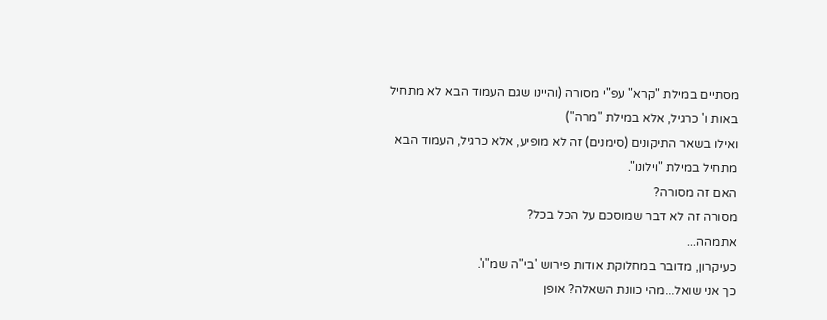מסתיים במילת "קרא" עפ"י מסורה (והיינו שגם העמוד הבא לא מתחיל באות ו' כרגיל, אלא במילת "מרה")
ואילו בשאר התיקונים (סימנים) זה לא מופיע, אלא כרגיל, העמוד הבא מתחיל במילת "וילונו".
האם זה מסורה?
מסורה זה לא דבר שמוסכם על הכל בכל?
אתמהה...
כעיקרון, מדובר במחלוקת אודות פירוש 'בי"ה שמ"ו'.
כך אני שואל...מהי כוונת השאלה? אופן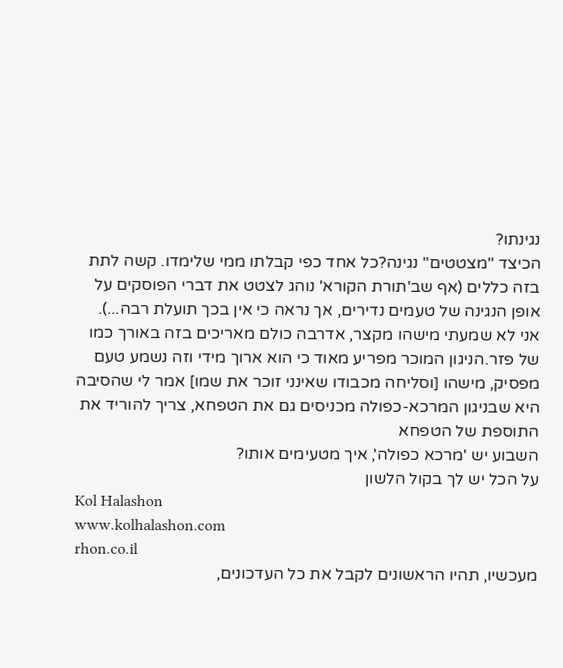נגינתו?
הכיצד "מצטטים" נגינה?כל אחד כפי קבלתו ממי שלימדו. קשה לתת בזה כללים (אף שב'תורת הקורא' נוהג לצטט את דברי הפוסקים על אופן הנגינה של טעמים נדירים, אך נראה כי אין בכך תועלת רבה...).
אני לא שמעתי מישהו מקצר, אדרבה כולם מאריכים בזה באורך כמו של פזר.הניגון המוכר מפריע מאוד כי הוא ארוך מידי וזה נשמע טעם מפסיק, מישהו [וסליחה מכבודו שאינני זוכר את שמו] אמר לי שהסיבה היא שבניגון המרכא-כפולה מכניסים גם את הטפחא, צריך להוריד את התוספת של הטפחא
השבוע יש 'מרכא כפולה', איך מטעימים אותו?
על הכל יש לך בקול הלשון
Kol Halashon
www.kolhalashon.com
rhon.co.il
מעכשיו, תהיו הראשונים לקבל את כל העדכונים,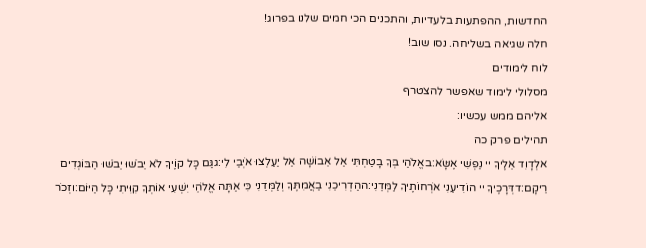החדשות, ההפתעות בלעדיות, והתכנים הכי חמים שלנו בפרוג!
חלה שגיאה בשליחה. נסו שוב!
לוח לימודים
מסלולי לימוד שאפשר להצטרף
אליהם ממש עכשיו:
תהילים פרק כה
אלְדָוִד אֵלֶיךָ יי נַפְשִׁי אֶשָּׂא:באֱלֹהַי בְּךָ בָטַחְתִּי אַל אֵבוֹשָׁה אַל יַעַלְצוּ אֹיְבַי לִי:גגַּם כָּל קוֶֹיךָ לֹא יֵבֹשׁוּ יֵבֹשׁוּ הַבּוֹגְדִים רֵיקָם:דדְּרָכֶיךָ יי הוֹדִיעֵנִי אֹרְחוֹתֶיךָ לַמְּדֵנִי:ההַדְרִיכֵנִי בַאֲמִתֶּךָ וְלַמְּדֵנִי כִּי אַתָּה אֱלֹהֵי יִשְׁעִי אוֹתְךָ קִוִּיתִי כָּל הַיּוֹם:וזְכֹר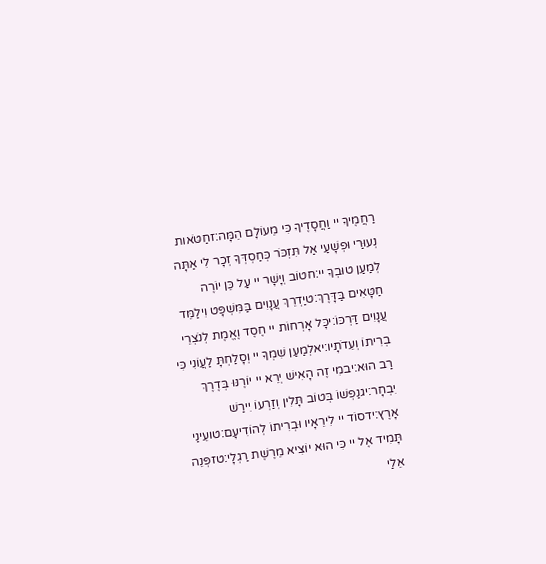רַחֲמֶיךָ יי וַחֲסָדֶיךָ כִּי מֵעוֹלָם הֵמָּה:זחַטֹּאות נְעוּרַי וּפְשָׁעַי אַל תִּזְכֹּר כְּחַסְדְּךָ זְכָר לִי אַתָּה לְמַעַן טוּבְךָ יי:חטוֹב וְיָשָׁר יי עַל כֵּן יוֹרֶה חַטָּאִים בַּדָּרֶךְ:טיַדְרֵךְ עֲנָוִים בַּמִּשְׁפָּט וִילַמֵּד עֲנָוִים דַּרְכּוֹ:יכָּל אָרְחוֹת יי חֶסֶד וֶאֱמֶת לְנֹצְרֵי בְרִיתוֹ וְעֵדֹתָיו:יאלְמַעַן שִׁמְךָ יי וְסָלַחְתָּ לַעֲוֹנִי כִּי רַב הוּא:יבמִי זֶה הָאִישׁ יְרֵא יי יוֹרֶנּוּ בְּדֶרֶךְ יִבְחָר:יגנַפְשׁוֹ בְּטוֹב תָּלִין וְזַרְעוֹ יִירַשׁ אָרֶץ:ידסוֹד יי לִירֵאָיו וּבְרִיתוֹ לְהוֹדִיעָם:טועֵינַי תָּמִיד אֶל יי כִּי הוּא יוֹצִיא מֵרֶשֶׁת רַגְלָי:טזפְּנֵה אֵלַי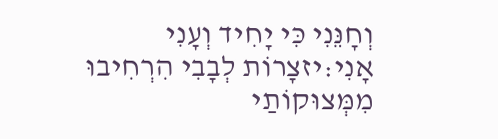וְחָנֵּנִי כִּי יָחִיד וְעָנִי אָנִי:יזצָרוֹת לְבָבִי הִרְחִיבוּ מִמְּצוּקוֹתַי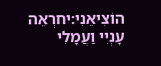הוֹצִיאֵנִי:יחרְאֵה עָנְיִי וַעֲמָלִי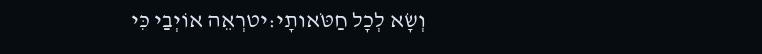וְשָׂא לְכָל חַטֹּאותָי:יטרְאֵה אוֹיְבַי כִּי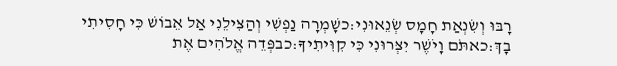רָבּוּ וְשִׂנְאַת חָמָס שְׂנֵאוּנִי:כשָׁמְרָה נַפְשִׁי וְהַצִּילֵנִי אַל אֵבוֹשׁ כִּי חָסִיתִי בָךְ:כאתֹּם וָיֹשֶׁר יִצְּרוּנִי כִּי קִוִּיתִיךָ:כבפְּדֵה אֱלֹהִים אֶת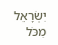יִשְׂרָאֵל מִכֹּל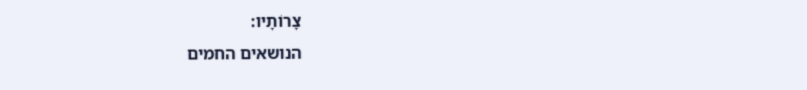צָרוֹתָיו:
הנושאים החמים